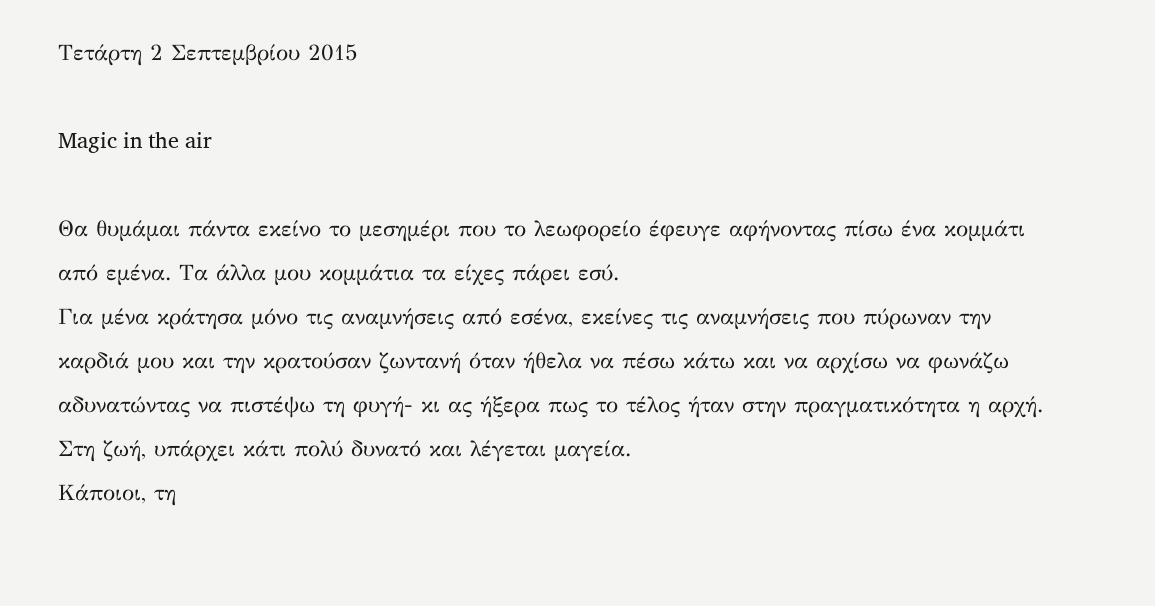Τετάρτη 2 Σεπτεμβρίου 2015

Magic in the air

Θα θυμάμαι πάντα εκείνο το μεσημέρι που το λεωφορείο έφευγε αφήνοντας πίσω ένα κομμάτι από εμένα. Τα άλλα μου κομμάτια τα είχες πάρει εσύ.
Για μένα κράτησα μόνο τις αναμνήσεις από εσένα, εκείνες τις αναμνήσεις που πύρωναν την καρδιά μου και την κρατούσαν ζωντανή όταν ήθελα να πέσω κάτω και να αρχίσω να φωνάζω αδυνατώντας να πιστέψω τη φυγή- κι ας ήξερα πως το τέλος ήταν στην πραγματικότητα η αρχή.
Στη ζωή, υπάρχει κάτι πολύ δυνατό και λέγεται μαγεία.
Κάποιοι, τη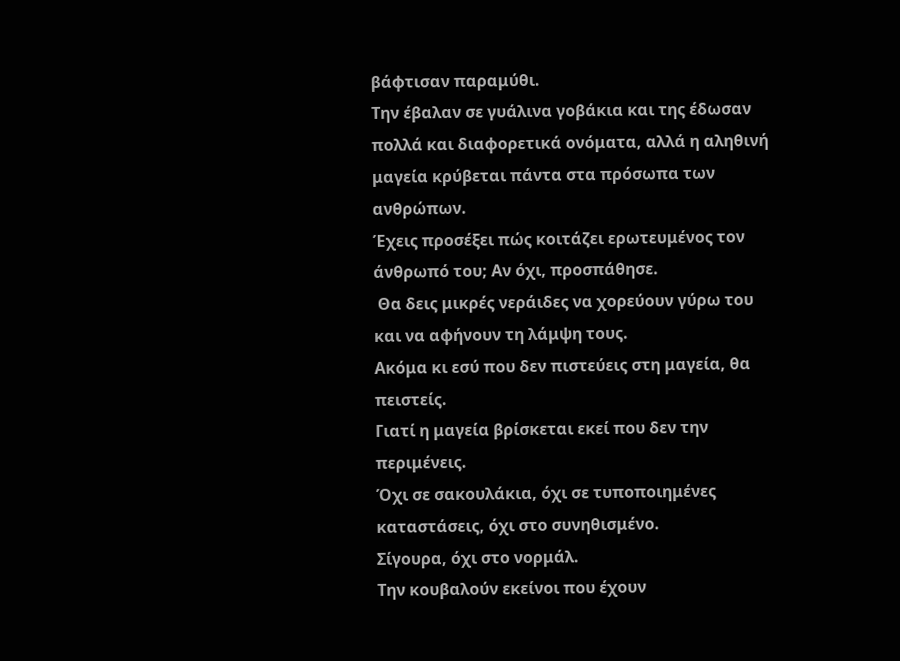βάφτισαν παραμύθι.
Την έβαλαν σε γυάλινα γοβάκια και της έδωσαν πολλά και διαφορετικά ονόματα, αλλά η αληθινή μαγεία κρύβεται πάντα στα πρόσωπα των ανθρώπων.
Έχεις προσέξει πώς κοιτάζει ερωτευμένος τον άνθρωπό του; Αν όχι, προσπάθησε.
 Θα δεις μικρές νεράιδες να χορεύουν γύρω του και να αφήνουν τη λάμψη τους.
Ακόμα κι εσύ που δεν πιστεύεις στη μαγεία, θα πειστείς.
Γιατί η μαγεία βρίσκεται εκεί που δεν την περιμένεις.
Όχι σε σακουλάκια, όχι σε τυποποιημένες καταστάσεις, όχι στο συνηθισμένο.
Σίγουρα, όχι στο νορμάλ.
Την κουβαλούν εκείνοι που έχουν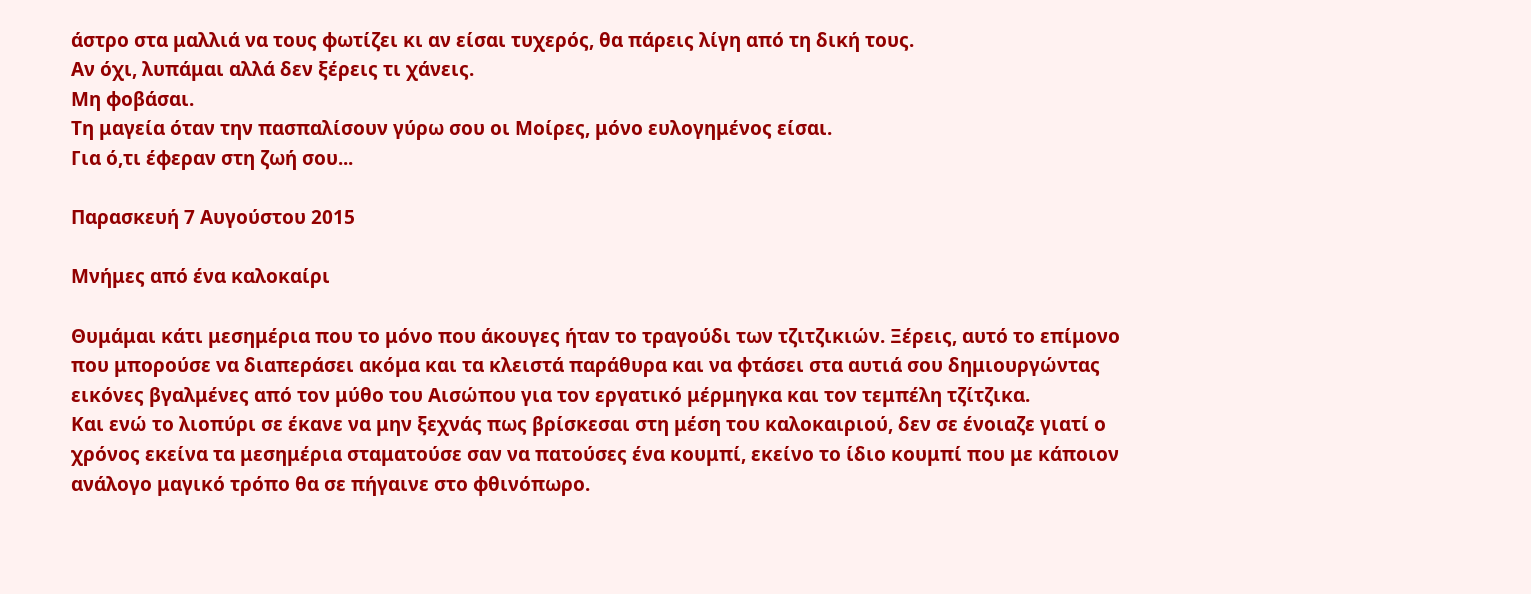άστρο στα μαλλιά να τους φωτίζει κι αν είσαι τυχερός, θα πάρεις λίγη από τη δική τους.
Αν όχι, λυπάμαι αλλά δεν ξέρεις τι χάνεις.
Μη φοβάσαι.
Τη μαγεία όταν την πασπαλίσουν γύρω σου οι Μοίρες, μόνο ευλογημένος είσαι.
Για ό,τι έφεραν στη ζωή σου...

Παρασκευή 7 Αυγούστου 2015

Μνήμες από ένα καλοκαίρι

Θυμάμαι κάτι μεσημέρια που το μόνο που άκουγες ήταν το τραγούδι των τζιτζικιών. Ξέρεις, αυτό το επίμονο που μπορούσε να διαπεράσει ακόμα και τα κλειστά παράθυρα και να φτάσει στα αυτιά σου δημιουργώντας εικόνες βγαλμένες από τον μύθο του Αισώπου για τον εργατικό μέρμηγκα και τον τεμπέλη τζίτζικα.
Και ενώ το λιοπύρι σε έκανε να μην ξεχνάς πως βρίσκεσαι στη μέση του καλοκαιριού, δεν σε ένοιαζε γιατί ο χρόνος εκείνα τα μεσημέρια σταματούσε σαν να πατούσες ένα κουμπί, εκείνο το ίδιο κουμπί που με κάποιον ανάλογο μαγικό τρόπο θα σε πήγαινε στο φθινόπωρο.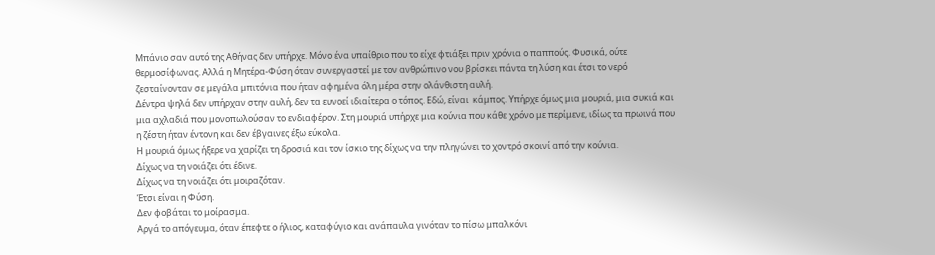Μπάνιο σαν αυτό της Αθήνας δεν υπήρχε. Μόνο ένα υπαίθριο που το είχε φτιάξει πριν χρόνια ο παππούς. Φυσικά, ούτε θερμοσίφωνας. Αλλά η Μητέρα-Φύση όταν συνεργαστεί με τον ανθρώπινο νου βρίσκει πάντα τη λύση και έτσι το νερό ζεσταίνονταν σε μεγάλα μπιτόνια που ήταν αφημένα όλη μέρα στην ολάνθιστη αυλή.
Δέντρα ψηλά δεν υπήρχαν στην αυλή, δεν τα ευνοεί ιδιαίτερα ο τόπος. Εδώ, είναι  κάμπος. Υπήρχε όμως μια μουριά, μια συκιά και μια αχλαδιά που μονοπωλούσαν το ενδιαφέρον. Στη μουριά υπήρχε μια κούνια που κάθε χρόνο με περίμενε, ιδίως τα πρωινά που η ζέστη ήταν έντονη και δεν έβγαινες έξω εύκολα.
Η μουριά όμως ήξερε να χαρίζει τη δροσιά και τον ίσκιο της δίχως να την πληγώνει το χοντρό σκοινί από την κούνια.
Δίχως να τη νοιάζει ότι έδινε.
Δίχως να τη νοιάζει ότι μοιραζόταν.
Έτσι είναι η Φύση.
Δεν φοβάται το μοίρασμα.
Αργά το απόγευμα, όταν έπεφτε ο ήλιος, καταφύγιο και ανάπαυλα γινόταν το πίσω μπαλκόνι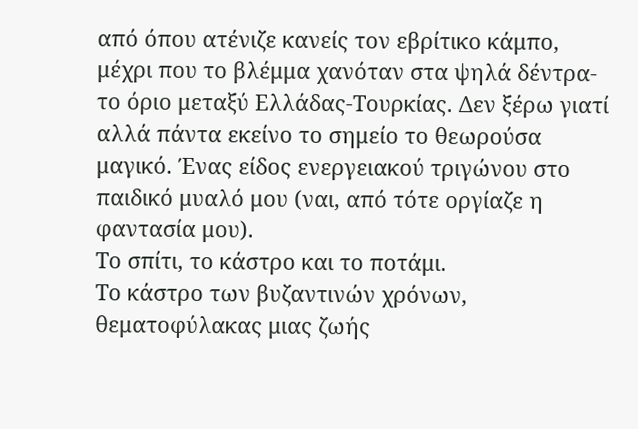από όπου ατένιζε κανείς τον εβρίτικο κάμπο, μέχρι που το βλέμμα χανόταν στα ψηλά δέντρα- το όριο μεταξύ Ελλάδας-Τουρκίας. Δεν ξέρω γιατί αλλά πάντα εκείνο το σημείο το θεωρούσα μαγικό. Ένας είδος ενεργειακού τριγώνου στο παιδικό μυαλό μου (ναι, από τότε οργίαζε η φαντασία μου).
Το σπίτι, το κάστρο και το ποτάμι.
Το κάστρο των βυζαντινών χρόνων, θεματοφύλακας μιας ζωής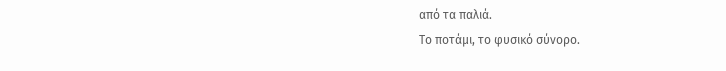από τα παλιά.
Το ποτάμι, το φυσικό σύνορο.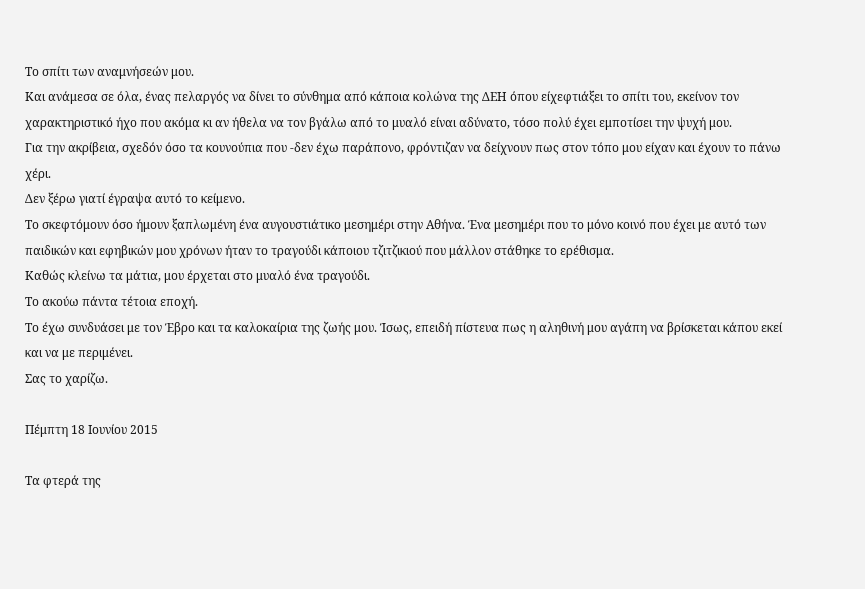Το σπίτι των αναμνήσεών μου.
Και ανάμεσα σε όλα, ένας πελαργός να δίνει το σύνθημα από κάποια κολώνα της ΔΕΗ όπου είχεφτιάξει το σπίτι του, εκείνον τον χαρακτηριστικό ήχο που ακόμα κι αν ήθελα να τον βγάλω από το μυαλό είναι αδύνατο, τόσο πολύ έχει εμποτίσει την ψυχή μου.
Για την ακρίβεια, σχεδόν όσο τα κουνούπια που -δεν έχω παράπονο, φρόντιζαν να δείχνουν πως στον τόπο μου είχαν και έχουν το πάνω χέρι.
Δεν ξέρω γιατί έγραψα αυτό το κείμενο.
Το σκεφτόμουν όσο ήμουν ξαπλωμένη ένα αυγουστιάτικο μεσημέρι στην Αθήνα. Ένα μεσημέρι που το μόνο κοινό που έχει με αυτό των παιδικών και εφηβικών μου χρόνων ήταν το τραγούδι κάποιου τζιτζικιού που μάλλον στάθηκε το ερέθισμα.
Καθώς κλείνω τα μάτια, μου έρχεται στο μυαλό ένα τραγούδι.
Το ακούω πάντα τέτοια εποχή.
Το έχω συνδυάσει με τον Έβρο και τα καλοκαίρια της ζωής μου. Ίσως, επειδή πίστευα πως η αληθινή μου αγάπη να βρίσκεται κάπου εκεί και να με περιμένει.
Σας το χαρίζω.

Πέμπτη 18 Ιουνίου 2015

Τα φτερά της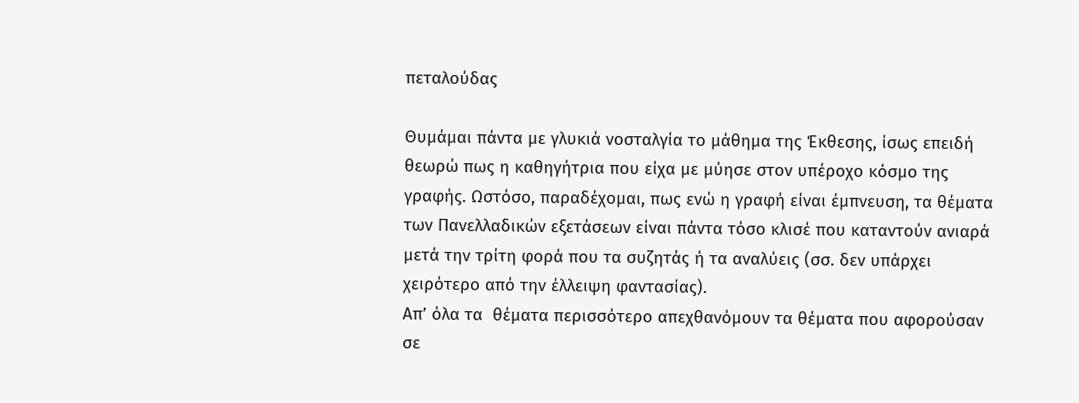πεταλούδας

Θυμάμαι πάντα με γλυκιά νοσταλγία το μάθημα της Έκθεσης, ίσως επειδή θεωρώ πως η καθηγήτρια που είχα με μύησε στον υπέροχο κόσμο της γραφής. Ωστόσο, παραδέχομαι, πως ενώ η γραφή είναι έμπνευση, τα θέματα των Πανελλαδικών εξετάσεων είναι πάντα τόσο κλισέ που καταντούν ανιαρά μετά την τρίτη φορά που τα συζητάς ή τα αναλύεις (σσ. δεν υπάρχει χειρότερο από την έλλειψη φαντασίας).
Απ’ όλα τα  θέματα περισσότερο απεχθανόμουν τα θέματα που αφορούσαν σε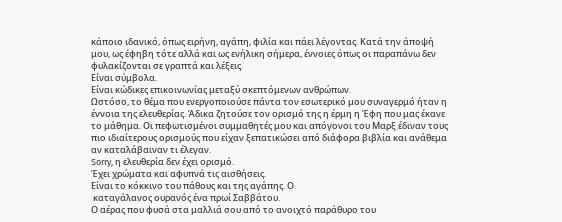κάποιο ιδανικό, όπως ειρήνη, αγάπη, φιλία και πάει λέγοντας. Κατά την άποψή μου, ως έφηβη τότε αλλά και ως ενήλικη σήμερα, έννοιες όπως οι παραπάνω δεν φυλακίζονται σε γραπτά και λέξεις.
Είναι σύμβολα.
Είναι κώδικες επικοινωνίας μεταξύ σκεπτόμενων ανθρώπων.
Ωστόσο, το θέμα που ενεργοποιούσε πάντα τον εσωτερικό μου συναγερμό ήταν η έννοια της ελευθερίας. Άδικα ζητούσε τον ορισμό της η έρμη η Έφη που μας έκανε το μάθημα. Οι πεφωτισμένοι συμμαθητές μου και απόγονοι του Μαρξ έδιναν τους πιο ιδιαίτερους ορισμούς που είχαν ξεπατικώσει από διάφορα βιβλία και ανάθεμα αν καταλάβαιναν τι έλεγαν.
Sorry, η ελευθερία δεν έχει ορισμό.
Έχει χρώματα και αφυπνά τις αισθήσεις.
Είναι το κόκκινο του πάθους και της αγάπης. Ο
 καταγάλανος ουρανός ένα πρωί Σαββάτου.
Ο αέρας που φυσά στα μαλλιά σου από το ανοιχτό παράθυρο του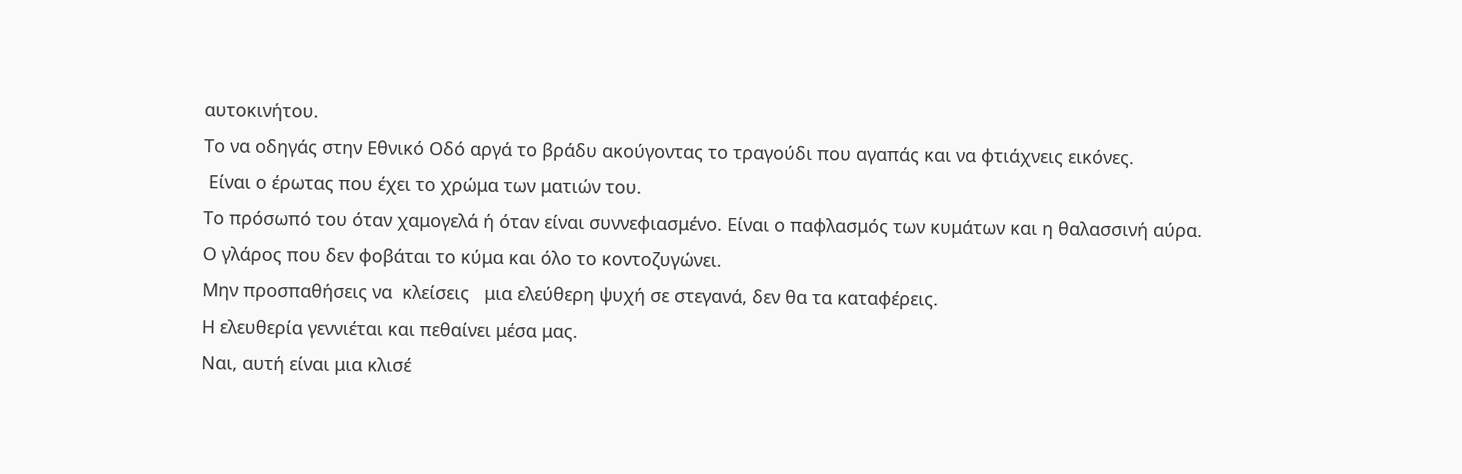αυτοκινήτου.
Το να οδηγάς στην Εθνικό Οδό αργά το βράδυ ακούγοντας το τραγούδι που αγαπάς και να φτιάχνεις εικόνες.
 Είναι ο έρωτας που έχει το χρώμα των ματιών του.
Το πρόσωπό του όταν χαμογελά ή όταν είναι συννεφιασμένο. Είναι ο παφλασμός των κυμάτων και η θαλασσινή αύρα.
Ο γλάρος που δεν φοβάται το κύμα και όλο το κοντοζυγώνει.
Μην προσπαθήσεις να  κλείσεις   μια ελεύθερη ψυχή σε στεγανά, δεν θα τα καταφέρεις.
Η ελευθερία γεννιέται και πεθαίνει μέσα μας.
Ναι, αυτή είναι μια κλισέ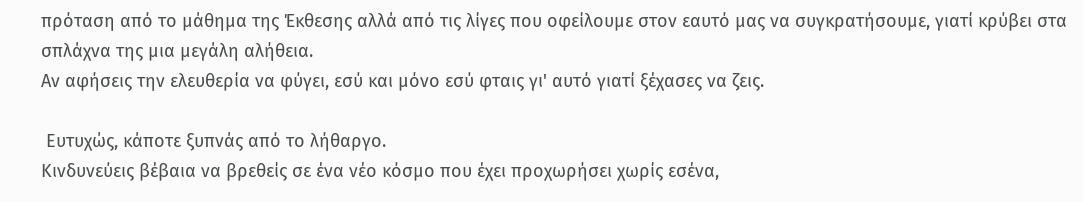πρόταση από το μάθημα της Έκθεσης αλλά από τις λίγες που οφείλουμε στον εαυτό μας να συγκρατήσουμε, γιατί κρύβει στα σπλάχνα της μια μεγάλη αλήθεια.
Αν αφήσεις την ελευθερία να φύγει, εσύ και μόνο εσύ φταις γι' αυτό γιατί ξέχασες να ζεις.

 Ευτυχώς, κάποτε ξυπνάς από το λήθαργο.
Κινδυνεύεις βέβαια να βρεθείς σε ένα νέο κόσμο που έχει προχωρήσει χωρίς εσένα,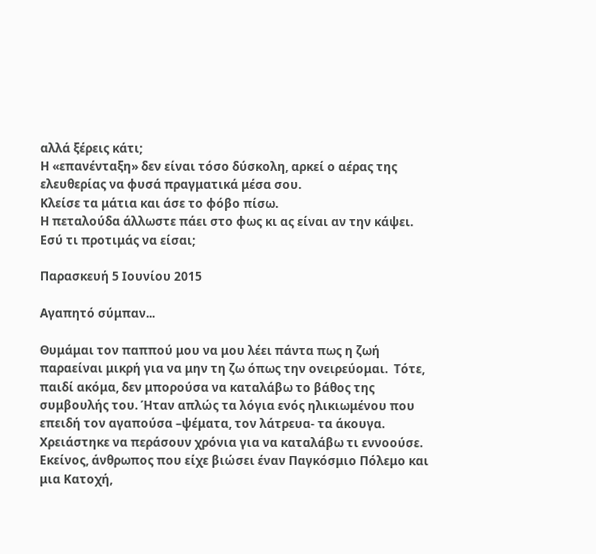αλλά ξέρεις κάτι;
Η «επανένταξη» δεν είναι τόσο δύσκολη, αρκεί ο αέρας της ελευθερίας να φυσά πραγματικά μέσα σου.
Κλείσε τα μάτια και άσε το φόβο πίσω.
Η πεταλούδα άλλωστε πάει στο φως κι ας είναι αν την κάψει.
Εσύ τι προτιμάς να είσαι;

Παρασκευή 5 Ιουνίου 2015

Αγαπητό σύμπαν...

Θυμάμαι τον παππού μου να μου λέει πάντα πως η ζωή παραείναι μικρή για να μην τη ζω όπως την ονειρεύομαι.  Τότε, παιδί ακόμα, δεν μπορούσα να καταλάβω το βάθος της συμβουλής του. Ήταν απλώς τα λόγια ενός ηλικιωμένου που επειδή τον αγαπούσα –ψέματα, τον λάτρευα- τα άκουγα. Χρειάστηκε να περάσουν χρόνια για να καταλάβω τι εννοούσε.
Εκείνος, άνθρωπος που είχε βιώσει έναν Παγκόσμιο Πόλεμο και μια Κατοχή,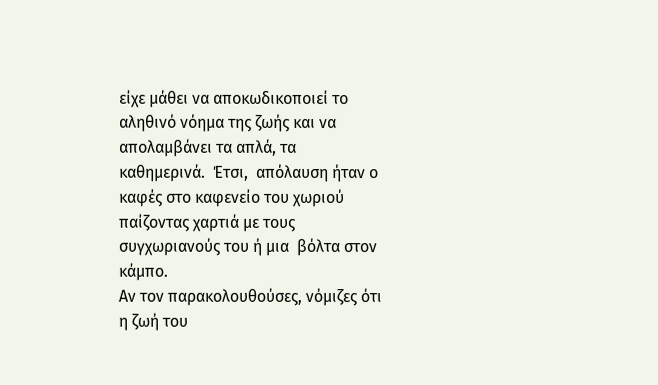είχε μάθει να αποκωδικοποιεί το αληθινό νόημα της ζωής και να απολαμβάνει τα απλά, τα καθημερινά.  Έτσι,  απόλαυση ήταν ο καφές στο καφενείο του χωριού παίζοντας χαρτιά με τους συγχωριανούς του ή μια  βόλτα στον κάμπο.
Αν τον παρακολουθούσες, νόμιζες ότι η ζωή του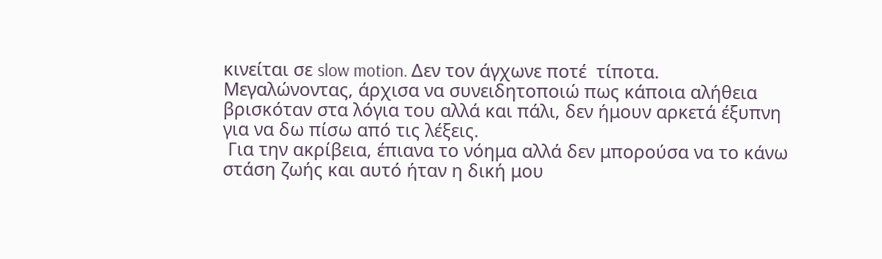κινείται σε slow motion. Δεν τον άγχωνε ποτέ  τίποτα.
Μεγαλώνοντας, άρχισα να συνειδητοποιώ πως κάποια αλήθεια βρισκόταν στα λόγια του αλλά και πάλι, δεν ήμουν αρκετά έξυπνη για να δω πίσω από τις λέξεις.
 Για την ακρίβεια, έπιανα το νόημα αλλά δεν μπορούσα να το κάνω στάση ζωής και αυτό ήταν η δική μου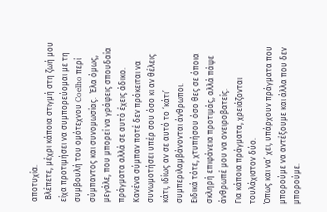αποτυχία.
 Βλέπετε, μέχρι κάποια στιγμή στη ζωή μου είχα προτιμήσει να συμπορεύομαι με τη συμβουλή του ομότεχνου Coelho περί σύμπαντος και συνομωσίας.  Έλα όμως, μεγάλε, που μπορεί να γράφεις σπουδαία πράγματα αλλά σε αυτό έχεις άδικο.  Κανένα σύμπαν ποτέ δεν πρόκειται να συνωμοτήσει υπέρ σου όσο κι αν θέλεις κάτι, ιδίως αν σε αυτό το ‘κάτι’ συμπεριλαμβάνονται άνθρωποι.
Ειδικά τότε, χτυπήσου όσο θες σε όποια σκληρή επιφάνεια προτιμάς, αλλά πάψε άνθρωπέ μου να ονειροβατείς.
Για κάποια πράγματα, χρειάζονται τουλάχιστον δύο.
Όπως και να’ χει, υπάρχουν πράγματα που μπορούμε να αντέξουμε και άλλα που δεν μπορούμε.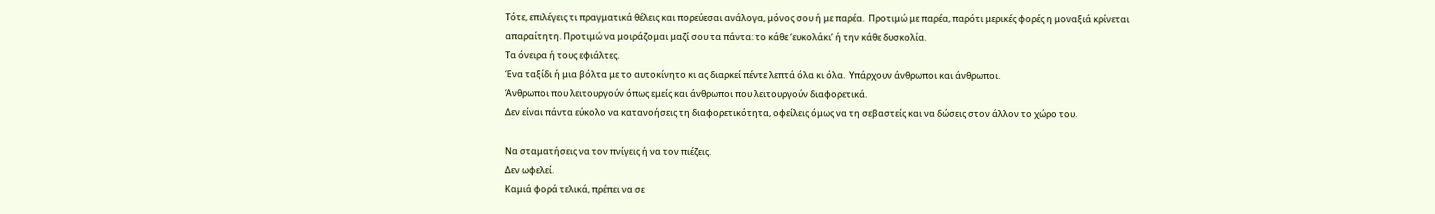Τότε, επιλέγεις τι πραγματικά θέλεις και πορεύεσαι ανάλογα, μόνος σου ή με παρέα.  Προτιμώ με παρέα, παρότι μερικές φορές η μοναξιά κρίνεται απαραίτητη. Προτιμώ να μοιράζομαι μαζί σου τα πάντα: το κάθε ‘ευκολάκι’ ή την κάθε δυσκολία.
Τα όνειρα ή τους εφιάλτες.
Ένα ταξίδι ή μια βόλτα με το αυτοκίνητο κι ας διαρκεί πέντε λεπτά όλα κι όλα.  Υπάρχουν άνθρωποι και άνθρωποι.
Άνθρωποι που λειτουργούν όπως εμείς και άνθρωποι που λειτουργούν διαφορετικά.
Δεν είναι πάντα εύκολο να κατανοήσεις τη διαφορετικότητα, οφείλεις όμως να τη σεβαστείς και να δώσεις στον άλλον το χώρο του.

Να σταματήσεις να τον πνίγεις ή να τον πιέζεις.
Δεν ωφελεί.
Kαμιά φορά τελικά, πρέπει να σε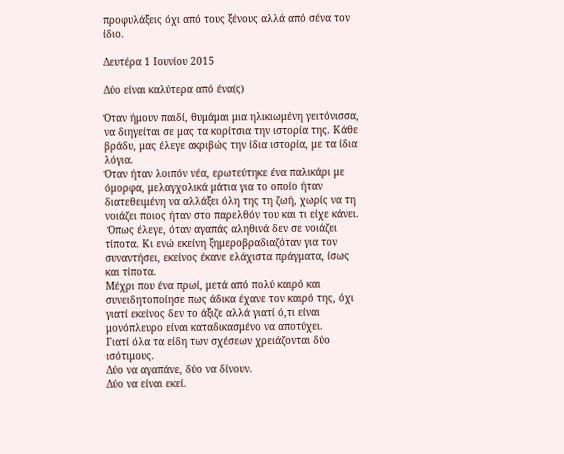προφυλάξεις όχι από τους ξένους αλλά από σένα τον ίδιο.

Δευτέρα 1 Ιουνίου 2015

Δύο είναι καλύτερα από ένα(ς)

Όταν ήμουν παιδί, θυμάμαι μια ηλικιωμένη γειτόνισσα, να διηγείται σε μας τα κορίτσια την ιστορία της. Κάθε βράδυ, μας έλεγε ακριβώς την ίδια ιστορία, με τα ίδια λόγια.
Όταν ήταν λοιπόν νέα, ερωτεύτηκε ένα παλικάρι με όμορφα, μελαγχολικά μάτια για το οποίο ήταν διατεθειμένη να αλλάξει όλη της τη ζωή, χωρίς να τη νοιάζει ποιος ήταν στο παρελθόν του και τι είχε κάνει.
 Όπως έλεγε, όταν αγαπάς αληθινά δεν σε νοιάζει τίποτα. Κι ενώ εκείνη ξημεροβραδιαζόταν για τον συναντήσει, εκείνος έκανε ελάχιστα πράγματα, ίσως και τίποτα.
Μέχρι που ένα πρωί, μετά από πολύ καιρό και συνειδητοποίησε πως άδικα έχανε τον καιρό της, όχι γιατί εκείνος δεν το άξιζε αλλά γιατί ό,τι είναι μονόπλευρο είναι καταδικασμένο να αποτύχει.
Γιατί όλα τα είδη των σχέσεων χρειάζονται δύο ισότιμους.
Δύο να αγαπάνε, δύο να δίνουν.
Δύο να είναι εκεί.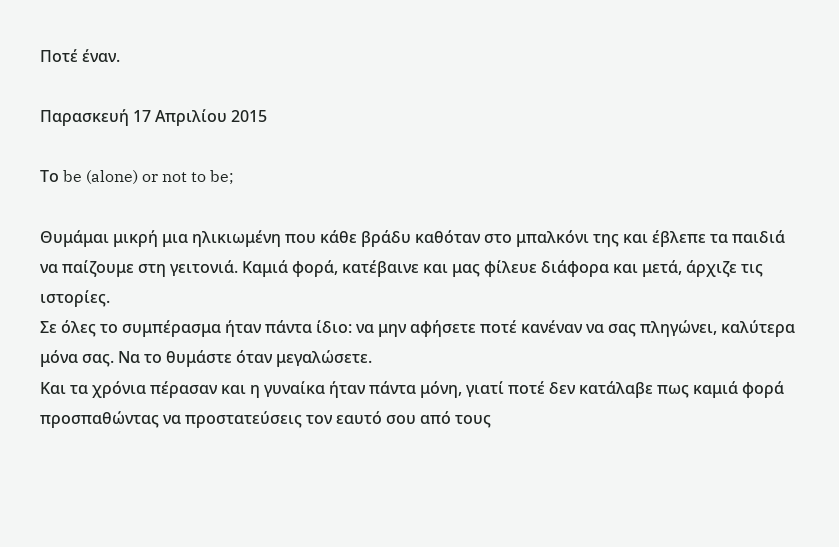Ποτέ έναν.

Παρασκευή 17 Απριλίου 2015

Το be (alone) or not to be;

Θυμάμαι μικρή μια ηλικιωμένη που κάθε βράδυ καθόταν στο μπαλκόνι της και έβλεπε τα παιδιά να παίζουμε στη γειτονιά. Καμιά φορά, κατέβαινε και μας φίλευε διάφορα και μετά, άρχιζε τις ιστορίες.
Σε όλες το συμπέρασμα ήταν πάντα ίδιο: να μην αφήσετε ποτέ κανέναν να σας πληγώνει, καλύτερα μόνα σας. Να το θυμάστε όταν μεγαλώσετε.
Και τα χρόνια πέρασαν και η γυναίκα ήταν πάντα μόνη, γιατί ποτέ δεν κατάλαβε πως καμιά φορά προσπαθώντας να προστατεύσεις τον εαυτό σου από τους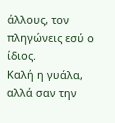άλλους, τον πληγώνεις εσύ ο ίδιος.
Καλή η γυάλα, αλλά σαν την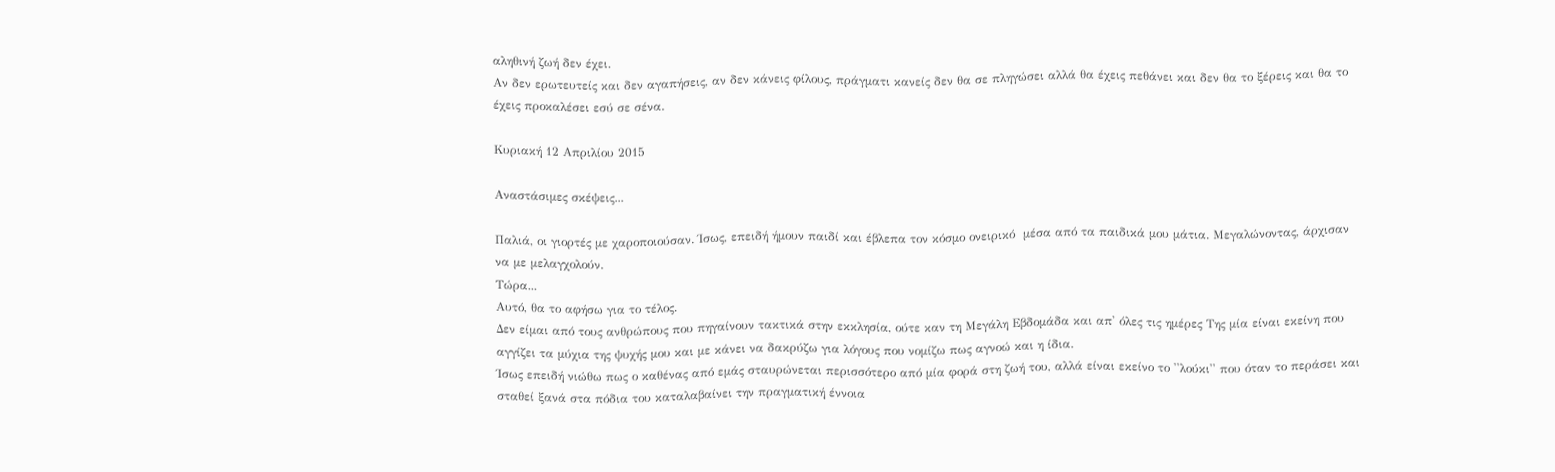αληθινή ζωή δεν έχει.
Αν δεν ερωτευτείς και δεν αγαπήσεις, αν δεν κάνεις φίλους, πράγματι κανείς δεν θα σε πληγώσει αλλά θα έχεις πεθάνει και δεν θα το ξέρεις και θα το έχεις προκαλέσει εσύ σε σένα.

Κυριακή 12 Απριλίου 2015

Αναστάσιμες σκέψεις...

Παλιά, οι γιορτές με χαροποιούσαν. Ίσως, επειδή ήμουν παιδί και έβλεπα τον κόσμο ονειρικό  μέσα από τα παιδικά μου μάτια. Μεγαλώνοντας, άρχισαν να με μελαγχολούν.
Τώρα...
Αυτό, θα το αφήσω για το τέλος.
Δεν είμαι από τους ανθρώπους που πηγαίνουν τακτικά στην εκκλησία, ούτε καν τη Μεγάλη Εβδομάδα και απ' όλες τις ημέρες Της μία είναι εκείνη που αγγίζει τα μύχια της ψυχής μου και με κάνει να δακρύζω για λόγους που νομίζω πως αγνοώ και η ίδια.
Ίσως επειδή νιώθω πως ο καθένας από εμάς σταυρώνεται περισσότερο από μία φορά στη ζωή του, αλλά είναι εκείνο το ''λούκι'' που όταν το περάσει και σταθεί ξανά στα πόδια του καταλαβαίνει την πραγματική έννοια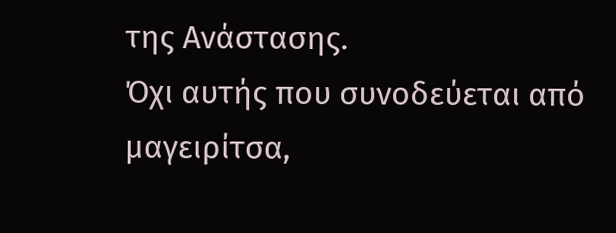της Ανάστασης.
Όχι αυτής που συνοδεύεται από μαγειρίτσα,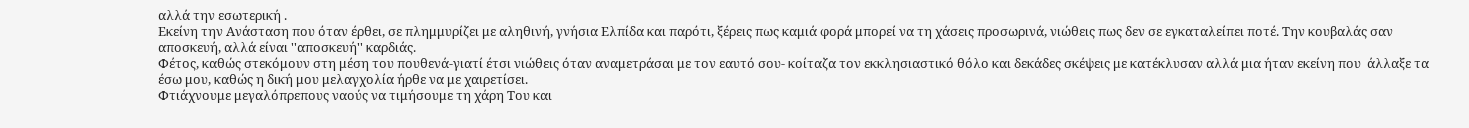αλλά την εσωτερική .
Εκείνη την Ανάσταση που όταν έρθει, σε πλημμυρίζει με αληθινή, γνήσια Ελπίδα και παρότι, ξέρεις πως καμιά φορά μπορεί να τη χάσεις προσωρινά, νιώθεις πως δεν σε εγκαταλείπει ποτέ. Την κουβαλάς σαν αποσκευή, αλλά είναι ''αποσκευή'' καρδιάς.
Φέτος, καθώς στεκόμουν στη μέση του πουθενά-γιατί έτσι νιώθεις όταν αναμετράσαι με τον εαυτό σου- κοίταζα τον εκκλησιαστικό θόλο και δεκάδες σκέψεις με κατέκλυσαν αλλά μια ήταν εκείνη που  άλλαξε τα έσω μου, καθώς η δική μου μελαγχολία ήρθε να με χαιρετίσει.
Φτιάχνουμε μεγαλόπρεπους ναούς να τιμήσουμε τη χάρη Του και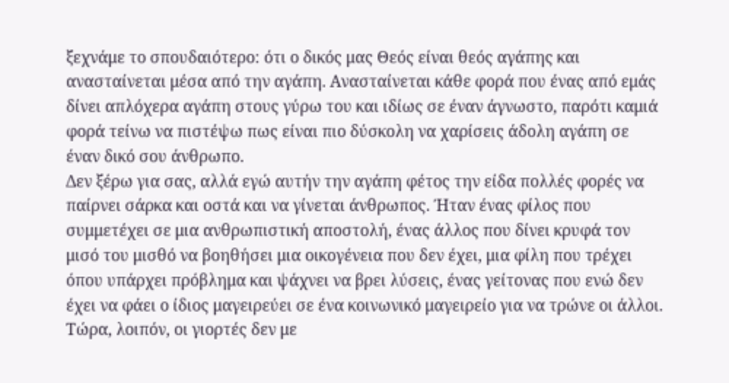ξεχνάμε το σπουδαιότερο: ότι ο δικός μας Θεός είναι θεός αγάπης και ανασταίνεται μέσα από την αγάπη. Ανασταίνεται κάθε φορά που ένας από εμάς δίνει απλόχερα αγάπη στους γύρω του και ιδίως σε έναν άγνωστο, παρότι καμιά φορά τείνω να πιστέψω πως είναι πιο δύσκολη να χαρίσεις άδολη αγάπη σε έναν δικό σου άνθρωπο.
Δεν ξέρω για σας, αλλά εγώ αυτήν την αγάπη φέτος την είδα πολλές φορές να παίρνει σάρκα και οστά και να γίνεται άνθρωπος. Ήταν ένας φίλος που συμμετέχει σε μια ανθρωπιστική αποστολή, ένας άλλος που δίνει κρυφά τον μισό του μισθό να βοηθήσει μια οικογένεια που δεν έχει, μια φίλη που τρέχει όπου υπάρχει πρόβλημα και ψάχνει να βρει λύσεις, ένας γείτονας που ενώ δεν έχει να φάει ο ίδιος μαγειρεύει σε ένα κοινωνικό μαγειρείο για να τρώνε οι άλλοι.
Τώρα, λοιπόν, οι γιορτές δεν με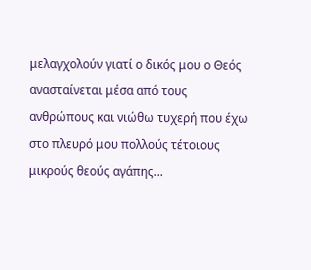μελαγχολούν γιατί ο δικός μου ο Θεός ανασταίνεται μέσα από τους ανθρώπους και νιώθω τυχερή που έχω στο πλευρό μου πολλούς τέτοιους μικρούς θεούς αγάπης...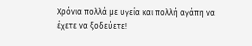Χρόνια πολλά με υγεία και πολλή αγάπη να έχετε να ξοδεύετε!